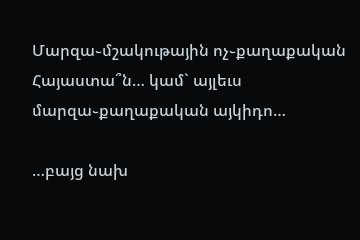Մարզա֊մշակութային ոչ֊քաղաքական Հայաստա՞ն… կամ` այլեւս մարզա֊քաղաքական այկիդո…

…բայց նախ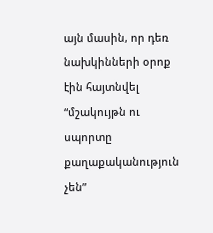այն մասին, որ դեռ նախկինների օրոք էին հայտնվել “մշակույթն ու սպորտը քաղաքականություն չեն”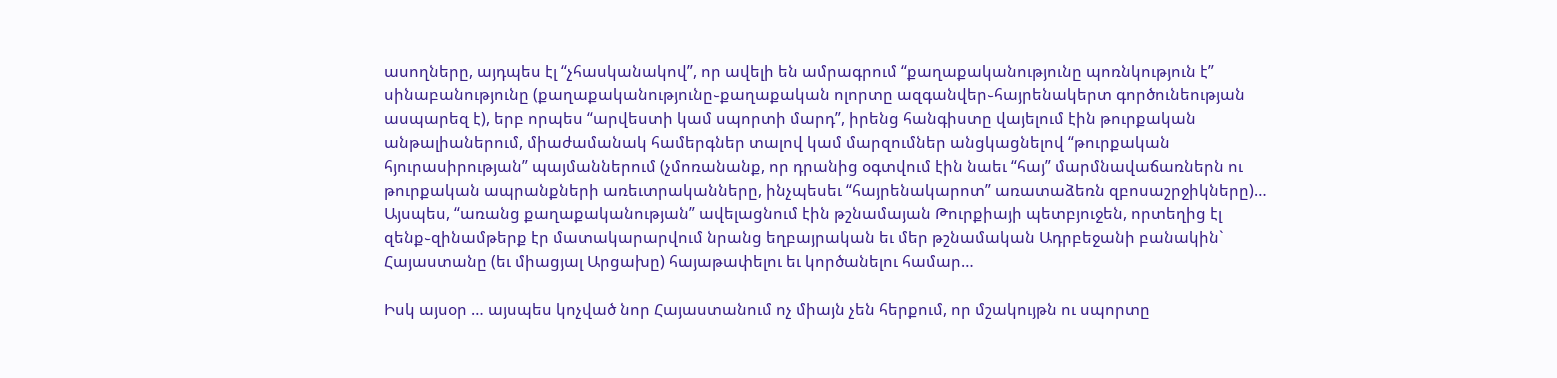ասողները, այդպես էլ “չհասկանակով”, որ ավելի են ամրագրում “քաղաքականությունը պոռնկություն է” սինաբանությունը (քաղաքականությունը֊քաղաքական ոլորտը ազգանվեր֊հայրենակերտ գործունեության ասպարեզ է), երբ որպես “արվեստի կամ սպորտի մարդ”, իրենց հանգիստը վայելում էին թուրքական անթալիաներում, միաժամանակ համերգներ տալով կամ մարզումներ անցկացնելով “թուրքական հյուրասիրության” պայմաններում (չմոռանանք, որ դրանից օգտվում էին նաեւ “հայ” մարմնավաճառներն ու թուրքական ապրանքների առեւտրականները, ինչպեսեւ “հայրենակարոտ” առատաձեռն զբոսաշրջիկները)…
Այսպես, “առանց քաղաքականության” ավելացնում էին թշնամայան Թուրքիայի պետբյուջեն, որտեղից էլ զենք֊զինամթերք էր մատակարարվում նրանց եղբայրական եւ մեր թշնամական Ադրբեջանի բանակին` Հայաստանը (եւ միացյալ Արցախը) հայաթափելու եւ կործանելու համար…

Իսկ այսօր … այսպես կոչված նոր Հայաստանում ոչ միայն չեն հերքում, որ մշակույթն ու սպորտը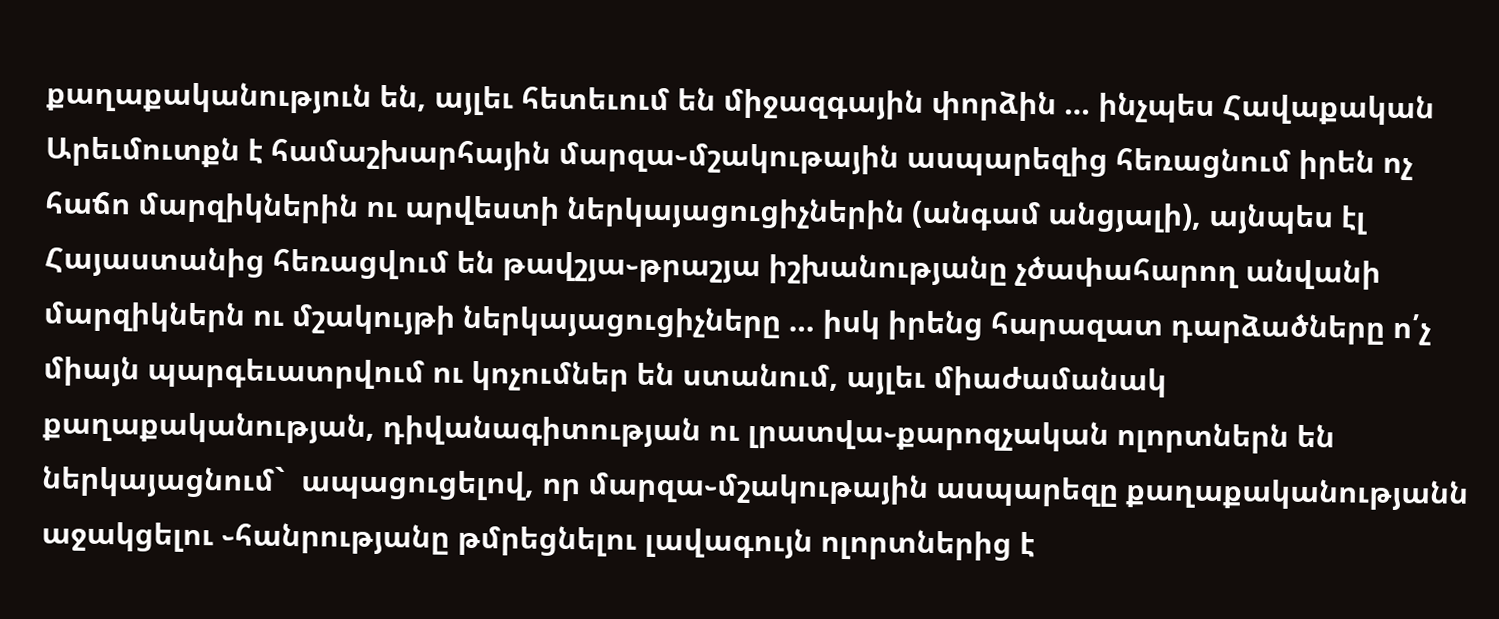քաղաքականություն են, այլեւ հետեւում են միջազգային փորձին … ինչպես Հավաքական Արեւմուտքն է համաշխարհային մարզա֊մշակութային ասպարեզից հեռացնում իրեն ոչ հաճո մարզիկներին ու արվեստի ներկայացուցիչներին (անգամ անցյալի), այնպես էլ Հայաստանից հեռացվում են թավշյա֊թրաշյա իշխանությանը չծափահարող անվանի մարզիկներն ու մշակույթի ներկայացուցիչները … իսկ իրենց հարազատ դարձածները ո՛չ միայն պարգեւատրվում ու կոչումներ են ստանում, այլեւ միաժամանակ քաղաքականության, դիվանագիտության ու լրատվա֊քարոզչական ոլորտներն են ներկայացնում`  ապացուցելով, որ մարզա֊մշակութային ասպարեզը քաղաքականությանն աջակցելու ֊հանրությանը թմրեցնելու լավագույն ոլորտներից է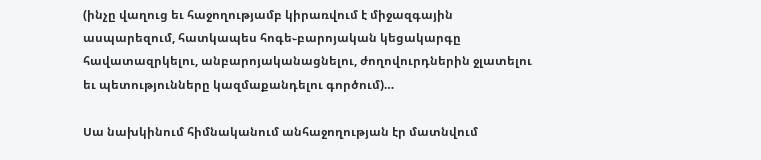(ինչը վաղուց եւ հաջողությամբ կիրառվում է միջազգային ասպարեզում, հատկապես հոգե֊բարոյական կեցակարգը հավատազրկելու, անբարոյականացնելու, ժողովուրդներին ջլատելու եւ պետությունները կազմաքանդելու գործում)…

Սա նախկինում հիմնականում անհաջողության էր մատնվում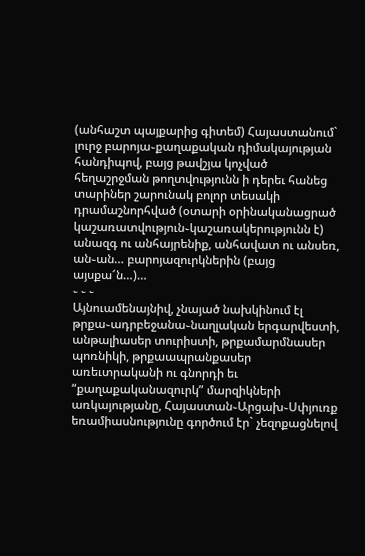(անհաշտ պայքարից գիտեմ) Հայաստանում`  լուրջ բարոյա֊քաղաքական դիմակայության հանդիպով, բայց թավշյա կոչված հեղաշրջման թողտվությունն ի դերեւ հանեց տարիներ շարունակ բոլոր տեսակի դրամաշնորհված (օտարի օրինականացրած կաշառատվություն֊կաշառակերությունն է) անազգ ու անհայրենիք, անհավատ ու անսեռ, ան֊ան… բարոյազուրկներին (բայց այսքա՜ն…)…
֊ ֊ ֊
Այնուամենայնիվ, չնայած նախկինում էլ թրքա֊ադրբեջանա֊նաղլական երգարվեստի, անթալիասեր տուրիստի, թրքամարմնասեր պոռնիկի, թրքաապրանքասեր առեւտրականի ու գնորդի եւ “քաղաքականազուրկ” մարզիկների առկայությանը, Հայաստան֊Արցախ֊Սփյուռք եռամիասնությունը գործում էր` չեզոքացնելով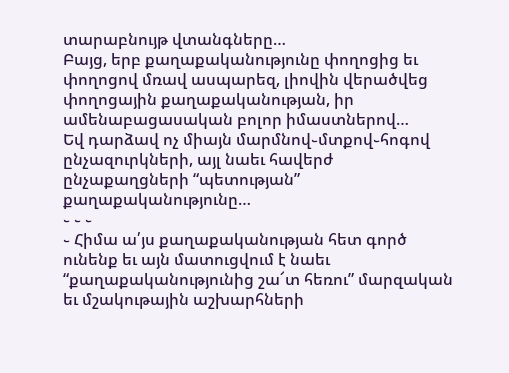տարաբնույթ վտանգները…
Բայց, երբ քաղաքականությունը փողոցից եւ փողոցով մռավ ասպարեզ, լիովին վերածվեց փողոցային քաղաքականության, իր ամենաբացասական բոլոր իմաստներով…
Եվ դարձավ ոչ միայն մարմնով֊մտքով֊հոգով ընչազուրկների, այլ նաեւ հավերժ ընչաքաղցների “պետության” քաղաքականությունը…
֊ ֊ ֊
֊ Հիմա ա՛յս քաղաքականության հետ գործ ունենք եւ այն մատուցվում է նաեւ “քաղաքականությունից շա՜տ հեռու” մարզական եւ մշակութային աշխարհների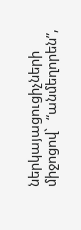ներկայացուցիչների միջոցով`  “անմեղորեն”,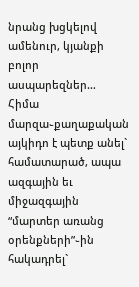նրանց խցկելով ամենուր, կյանքի բոլոր ասպարեզներ…
Հիմա մարզա֊քաղաքական այկիդո է պետք անել`  համատարած, ապա ազգային եւ միջազգային “մարտեր առանց օրենքների”֊ին հակադրել`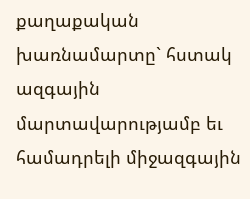քաղաքական խառնամարտը` հստակ ազգային մարտավարությամբ եւ համադրելի միջազգային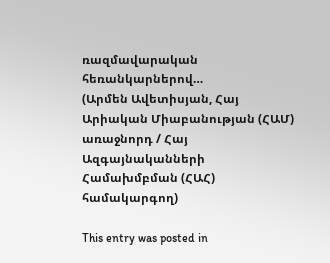ռազմավարական հեռանկարներով…
(Արմեն Ավետիսյան, Հայ Արիական Միաբանության (ՀԱՄ) առաջնորդ / Հայ Ազգայնականների Համախմբման (ՀԱՀ) համակարգող)

This entry was posted in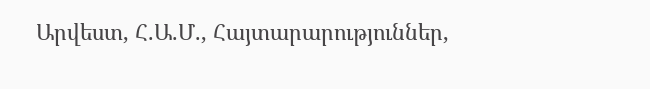Արվեստ, Հ.Ա.Մ., Հայտարարություններ,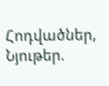Հոդվածներ, Նյութեր.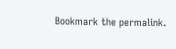Bookmark the permalink.